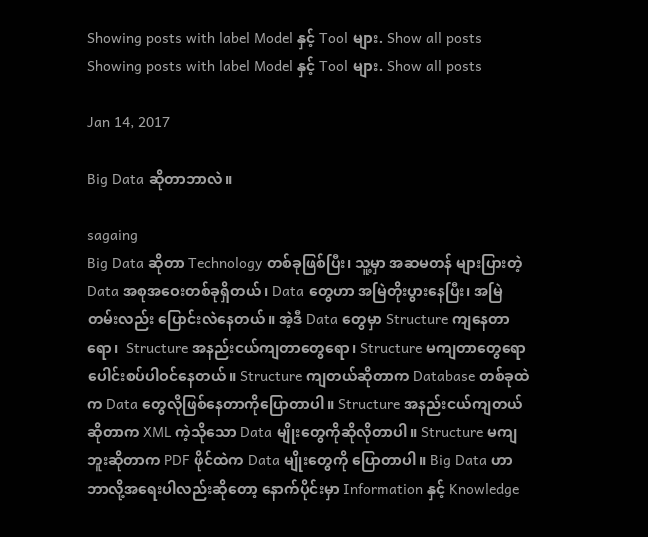Showing posts with label Model နှင့် Tool များ. Show all posts
Showing posts with label Model နှင့် Tool များ. Show all posts

Jan 14, 2017

Big Data ဆိုတာဘာလဲ။

sagaing
Big Data ဆိုတာ Technology တစ်ခုဖြစ်ပြီး၊ သူ့မှာ အဆမတန် များပြားတဲ့ Data အစုအဝေးတစ်ခုရှိတယ်၊ Data တွေဟာ အမြဲတိုးပွားနေပြီး၊ အမြဲတမ်းလည်း ပြောင်းလဲနေတယ်။ အဲ့ဒီ Data တွေမှာ Structure ကျနေတာရော၊  Structure အနည်းငယ်ကျတာတွေရော၊ Structure မကျတာတွေရော ပေါင်းစပ်ပါဝင်နေတယ်။ Structure ကျတယ်ဆိုတာက Database တစ်ခုထဲက Data တွေလိုဖြစ်နေတာကိုပြောတာပါ။ Structure အနည်းငယ်ကျတယ်ဆိုတာက XML ကဲ့သိုသော Data မျိုးတွေကိုဆိုလိုတာပါ။ Structure မကျဘူးဆိုတာက PDF ဖိုင်ထဲက Data မျိုးတွေကို ပြောတာပါ။ Big Data ဟာ ဘာလို့အရေးပါလည်းဆိုတော့ နောက်ပိုင်းမှာ Information နှင့် Knowledge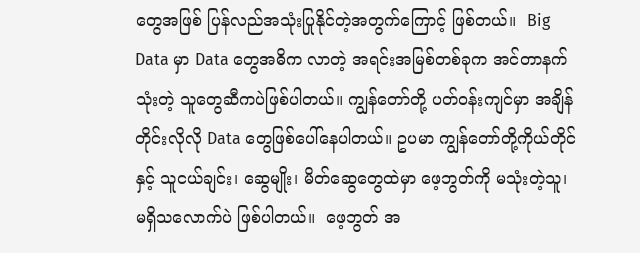တွေအဖြစ် ပြန်လည်အသုံးပြုနိုင်တဲ့အတွက်ကြောင့် ဖြစ်တယ်။  Big Data မှာ Data တွေအဓိက လာတဲ့ အရင်းအမြစ်တစ်ခုက အင်တာနက်သုံးတဲ့ သူတွေဆီကပဲဖြစ်ပါတယ်။ ကျွန်တော်တို့ ပတ်ဝန်းကျင်မှာ အချိန်တိုင်းလိုလို Data တွေဖြစ်ပေါ်နေပါတယ်။ ဥပမာ ကျွန်တော်တို့ကိုယ်တိုင်နှင့် သူငယ်ချင်း၊ ဆွေမျိုး၊ မိတ်ဆွေတွေထဲမှာ ဖေ့ဘွတ်ကို မသုံးတဲ့သူ၊ မရှိသလောက်ပဲ ဖြစ်ပါတယ်။  ဖေ့ဘွတ် အ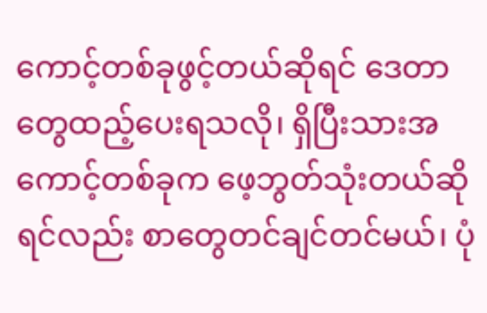ကောင့်တစ်ခုဖွင့်တယ်ဆိုရင် ဒေတာတွေထည့်ပေးရသလို၊ ရှိပြီးသားအကောင့်တစ်ခုက ဖေ့ဘွတ်သုံးတယ်ဆိုရင်လည်း စာတွေတင်ချင်တင်မယ်၊ ပုံ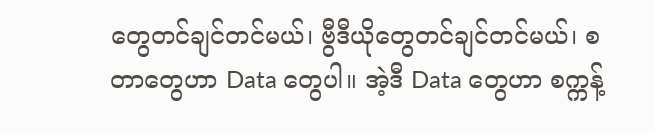တွေတင်ချင်တင်မယ်၊ ဗွီဒီယိုတွေတင်ချင်တင်မယ်၊ စတာတွေဟာ Data တွေပါ။ အဲ့ဒီ Data တွေဟာ စက္ကန့်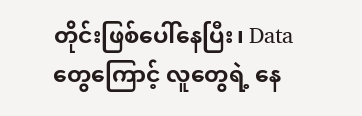တိုင်းဖြစ်ပေါ်နေပြီး၊ Data တွေကြောင့် လူတွေရဲ့ နေ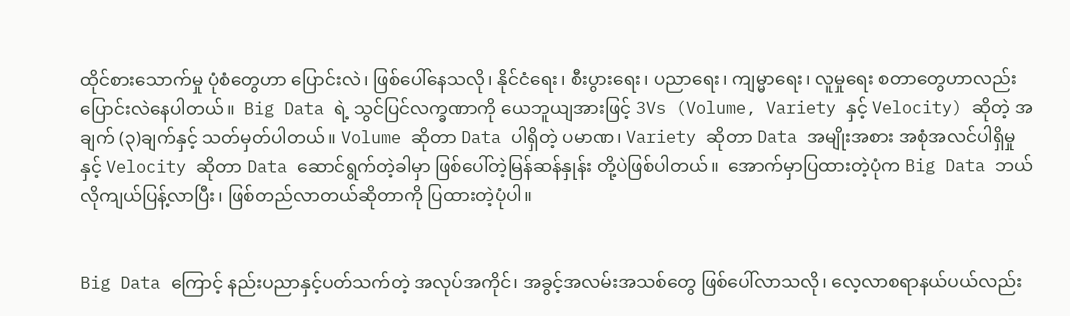ထိုင်စားသောက်မှု ပုံစံတွေဟာ ပြောင်းလဲ၊ ဖြစ်ပေါ်နေသလို၊ နိုင်ငံရေး၊ စီးပွားရေး၊ ပညာရေး၊ ကျမ္မာရေး၊ လူမှုရေး စတာတွေဟာလည်း ပြောင်းလဲနေပါတယ်။  Big Data ရဲ့ သွင်ပြင်လက္ခဏာကို ယေဘူယျအားဖြင့် 3Vs (Volume, Variety နှင့် Velocity) ဆိုတဲ့ အချက် (၃)ချက်နှင့် သတ်မှတ်ပါတယ်။ Volume ဆိုတာ Data ပါရှိတဲ့ ပမာဏ၊ Variety ဆိုတာ Data အမျိုးအစား အစုံအလင်ပါရှိမှု နှင့် Velocity ဆိုတာ Data ဆောင်ရွက်တဲ့ခါမှာ ဖြစ်ပေါ်တဲ့မြန်ဆန်နှုန်း တို့ပဲဖြစ်ပါတယ်။  အောက်မှာပြထားတဲ့ပုံက Big Data ဘယ်လိုကျယ်ပြန့်လာပြီး၊ ဖြစ်တည်လာတယ်ဆိုတာကို ပြထားတဲ့ပုံပါ။


Big Data ကြောင့် နည်းပညာနှင့်ပတ်သက်တဲ့ အလုပ်အကိုင်၊ အခွင့်အလမ်းအသစ်တွေ ဖြစ်ပေါ်လာသလို၊ လေ့လာစရာနယ်ပယ်လည်း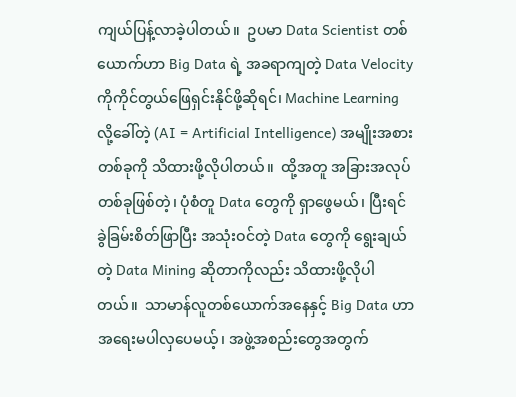ကျယ်ပြန့်လာခဲ့ပါတယ်။  ဥပမာ Data Scientist တစ်ယောက်ဟာ Big Data ရဲ့ အခရာကျတဲ့ Data Velocity ကိုကိုင်တွယ်ဖြေရှင်းနိုင်ဖို့ဆိုရင်၊ Machine Learning လို့ခေါ်တဲ့ (AI = Artificial Intelligence) အမျိုးအစားတစ်ခုကို သိထားဖို့လိုပါတယ်။  ထို့အတူ အခြားအလုပ်တစ်ခုဖြစ်တဲ့၊ ပုံစံတူ Data တွေကို ရှာဖွေမယ်၊ ပြီးရင် ခွဲခြမ်းစိတ်ဖြာပြီး အသုံးဝင်တဲ့ Data တွေကို ရွေးချယ်တဲ့ Data Mining ဆိုတာကိုလည်း သိထားဖို့လိုပါတယ်။  သာမာန်လူတစ်ယောက်အနေနှင့် Big Data ဟာ အရေးမပါလှပေမယ့်၊ အဖွဲ့အစည်းတွေအတွက်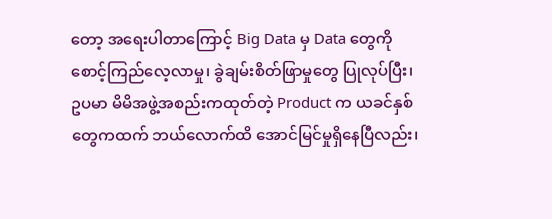တော့ အရေးပါတာကြောင့် Big Data မှ Data တွေကို စောင့်ကြည်လေ့လာမှု၊ ခွဲချမ်းစိတ်ဖြာမှုတွေ ပြုလုပ်ပြီး၊ ဥပမာ မိမိအဖွဲ့အစည်းကထုတ်တဲ့ Product က ယခင်နှစ်တွေကထက် ဘယ်လောက်ထိ အောင်မြင်မှုရှိနေပြီလည်း၊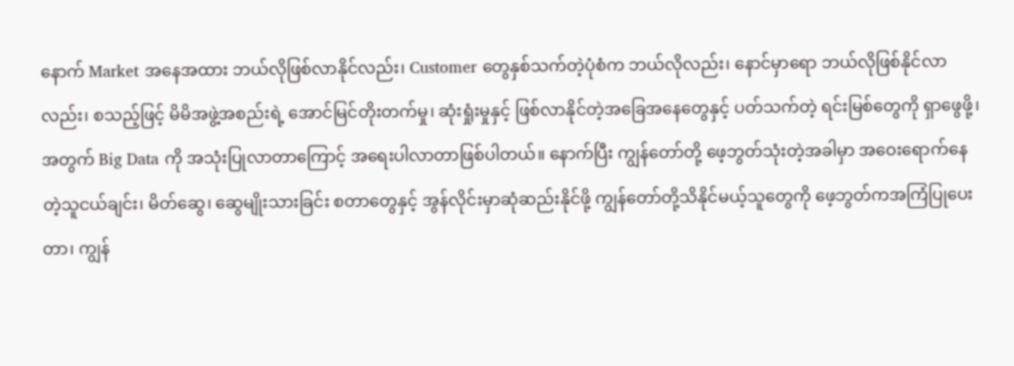နောက် Market အနေအထား ဘယ်လိုဖြစ်လာနိုင်လည်း၊ Customer တွေနှစ်သက်တဲ့ပုံစံက ဘယ်လိုလည်း၊ နောင်မှာရော ဘယ်လိုဖြစ်နိုင်လာလည်း၊ စသည့်ဖြင့် မိမိအဖွဲ့အစည်းရဲ့ အောင်မြင်တိုးတက်မှု၊ ဆုံးရှုံးမှုနှင့် ဖြစ်လာနိုင်တဲ့အခြေအနေတွေနှင့် ပတ်သက်တဲ့ ရင်းမြစ်တွေကို ရှာဖွေဖို့၊ အတွက် Big Data ကို အသုံးပြုလာတာကြောင့် အရေးပါလာတာဖြစ်ပါတယ်။ နောက်ပြီး ကျွန်တော်တို့ ဖေ့ဘွတ်သုံးတဲ့အခါမှာ အဝေးရောက်နေတဲ့သူငယ်ချင်း၊ မိတ်ဆွေ၊ ဆွေမျိုးသားခြင်း စတာတွေနှင့် အွန်လိုင်းမှာဆုံဆည်းနိုင်ဖို့ ကျွန်တော်တို့သိနိုင်မယ့်သူတွေကို ဖေ့ဘွတ်ကအကြံပြုပေးတာ၊ ကျွန်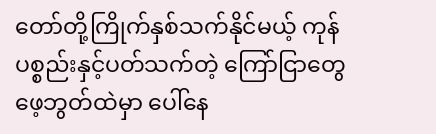တော်တို့ကြိုက်နှစ်သက်နိုင်မယ့် ကုန်ပစ္စည်းနှင့်ပတ်သက်တဲ့ ကြော်ငြာတွေ ဖေ့ဘွတ်ထဲမှာ ပေါ်နေ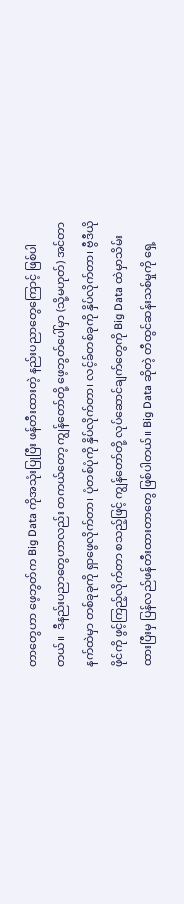တာတွေဟာ ဖေ့ဘွတ်က Big Data ကိုအသုံးပြုပြီး ဖန်တီးထားတဲ့ နည်းပညာတွေကြောင့် ဖြစ်ပါတယ်။  ဒီနည်းပညာတွေဟာလည်း တကယ်တော့ ကျွန်တော်တို့ ဖေ့ဘွတ်ပေါ်မှာ (သို့မဟုတ်) အင်တာနက်ထဲမှာ တစ်ခုခုကို ရှာဖွေလိုက်တာ၊ ပုံတစ်ပုံကို နှိပ်လိုက်တာ၊ လင့်ခ်တစ်ခုကို နှိပ်လိုက်တာ၊ ဗွီဒီယိုဖိုင်ကို ဖွင့်ကြည့်လိုက်တာ စသည့်ဖြင့် ကျွန်တော်တို့ လုပ်ဆောင်ချက်တွေကို Big Data ထဲမှာသိမ်းထားပြီးမှ ပြန်လည်ဖန်တီးထားတာတွေ ဖြစ်ပါတယ်။ Big Data ဆိုတဲ့ တီထွင်ဆန်းသစ်မှုကို ရှေ့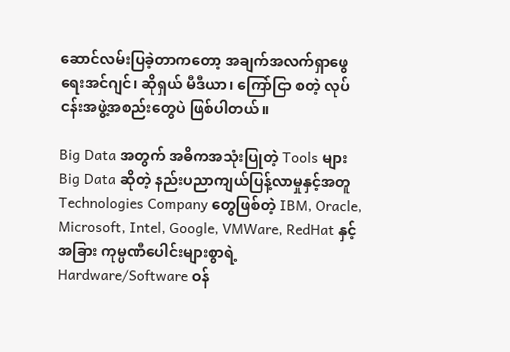ဆောင်လမ်းပြခဲ့တာကတော့ အချက်အလက်ရှာဖွေရေးအင်ဂျင်၊ ဆိုရှယ် မီဒီယာ၊ ကြော်ငြာ စတဲ့ လုပ်ငန်းအဖွဲ့အစည်းတွေပဲ ဖြစ်ပါတယ်။

Big Data အတွက် အဓိကအသုံးပြုတဲ့ Tools များ
Big Data ဆိုတဲ့ နည်းပညာကျယ်ပြန့်လာမှုနှင့်အတူ Technologies Company တွေဖြစ်တဲ့ IBM, Oracle, Microsoft, Intel, Google, VMWare, RedHat နှင့် အခြား ကုမ္ပဏီပေါင်းများစွာရဲ့ Hardware/Software ဝန်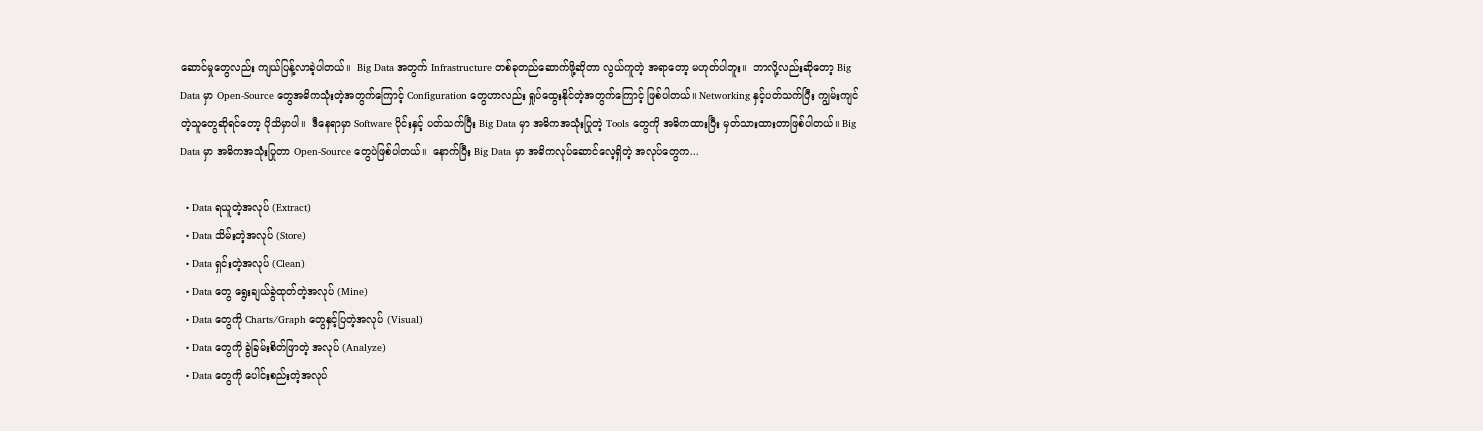ဆောင်မှုတွေလည်း ကျယ်ပြန့်လာခဲ့ပါတယ်။  Big Data အတွက် Infrastructure တစ်ခုတည်ဆောက်ဖို့ဆိုတာ လွယ်ကူတဲ့ အရာတော့ မဟုတ်ပါဘူး။  ဘာလို့လည်းဆိုတော့ Big Data မှာ Open-Source တွေအဓိကသုံးတဲ့အတွက်ကြောင့် Configuration တွေဟာလည်း ရှုပ်ထွေးနိုင်တဲ့အတွက်ကြောင့် ဖြစ်ပါတယ်။ Networking နှင့်ပတ်သက်ပြီး ကျွမ်းကျင်တဲ့သူတွေဆိုရင်တော့ ပိုသိမှာပါ။  ဒီနေရာမှာ Software ပိုင်းနှင့် ပတ်သက်ပြီး Big Data မှာ အဓိကအသုံးပြုတဲ့ Tools တွေကို အဓိကထားပြီး မှတ်သားထားတာဖြစ်ပါတယ်။ Big Data မှာ အဓိကအသုံးပြုတာ Open-Source တွေပဲဖြစ်ပါတယ်။  နောက်ပြီး Big Data မှာ အဓိကလုပ်ဆောင်လေ့ရှိတဲ့ အလုပ်တွေက...

  • Data ရယူတဲ့အလုပ် (Extract)
  • Data သိမ်းတဲ့အလုပ် (Store)
  • Data ရှင်းတဲ့အလုပ် (Clean)
  • Data တွေ ရွေးချယ်ခွဲထုတ်တဲ့အလုပ် (Mine)
  • Data တွေကို Charts/Graph တွေနှင့်ပြတဲ့အလုပ် (Visual)
  • Data တွေကို ခွဲခြမ်းစိတ်ဖြာတဲ့ အလုပ် (Analyze)
  • Data တွေကို ပေါင်းစည်းတဲ့အလုပ်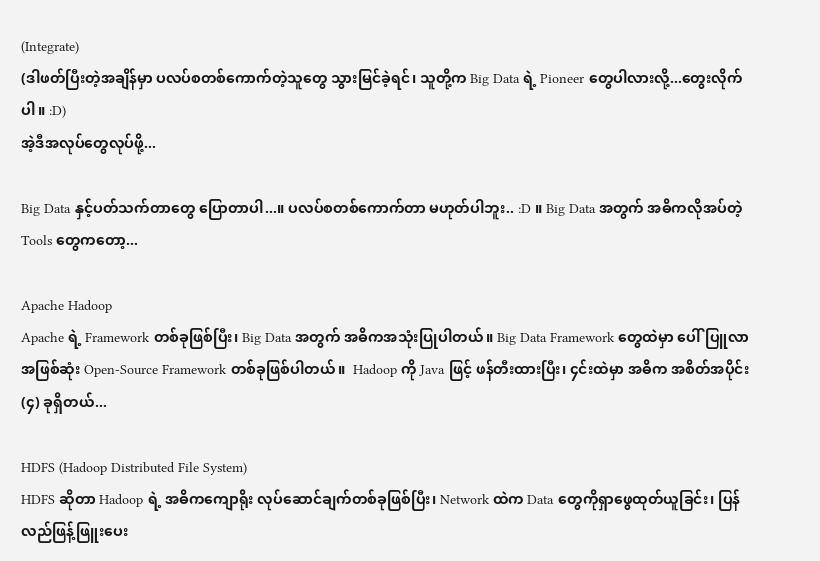(Integrate)
(ဒါဖတ်ပြီးတဲ့အချိန်မှာ ပလပ်စတစ်ကောက်တဲ့သူတွေ သွားမြင်ခဲ့ရင်၊ သူတို့က Big Data ရဲ့ Pioneer တွေပါလားလို့...တွေးလိုက်ပါ။ :D)
အဲ့ဒီအလုပ်တွေလုပ်ဖို့...

Big Data နှင့်ပတ်သက်တာတွေ ပြောတာပါ...။ ပလပ်စတစ်ကောက်တာ မဟုတ်ပါဘူး.. :D ။ Big Data အတွက် အဓိကလိုအပ်တဲ့ Tools တွေကတော့...

Apache Hadoop
Apache ရဲ့ Framework တစ်ခုဖြစ်ပြီး၊ Big Data အတွက် အဓိကအသုံးပြုပါတယ်။ Big Data Framework တွေထဲမှာ ပေါ်ပြူလာအဖြစ်ဆုံး Open-Source Framework တစ်ခုဖြစ်ပါတယ်။  Hadoop ကို Java ဖြင့် ဖန်တီးထားပြီး၊ ၄င်းထဲမှာ အဓိက အစိတ်အပိုင်း (၄) ခုရှိတယ်...

HDFS (Hadoop Distributed File System)
HDFS ဆိုတာ Hadoop ရဲ့ အဓိကကျောရိုး လုပ်ဆောင်ချက်တစ်ခုဖြစ်ပြီး၊ Network ထဲက Data တွေကိုရှာဖွေထုတ်ယူခြင်း၊ ပြန်လည်ဖြန့်ဖြူးပေး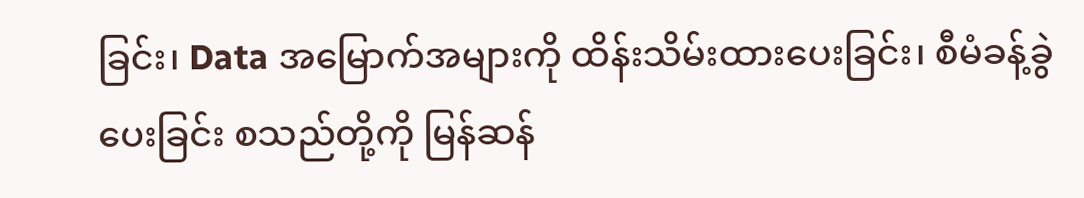ခြင်း၊ Data အမြောက်အများကို ထိန်းသိမ်းထားပေးခြင်း၊ စီမံခန့်ခွဲပေးခြင်း စသည်တို့ကို မြန်ဆန်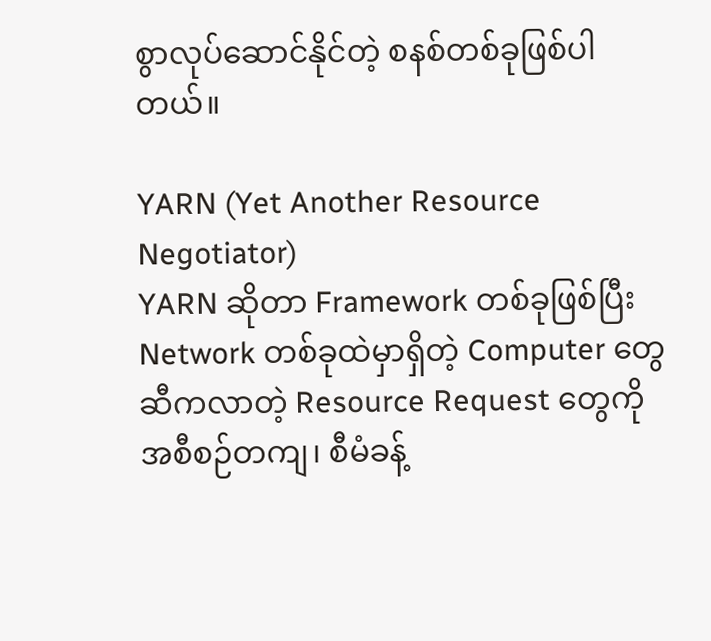စွာလုပ်ဆောင်နိုင်တဲ့ စနစ်တစ်ခုဖြစ်ပါတယ်။

YARN (Yet Another Resource Negotiator)
YARN ဆိုတာ Framework တစ်ခုဖြစ်ပြီး Network တစ်ခုထဲမှာရှိတဲ့ Computer တွေဆီကလာတဲ့ Resource Request တွေကို အစီစဉ်တကျ၊ စီမံခန့်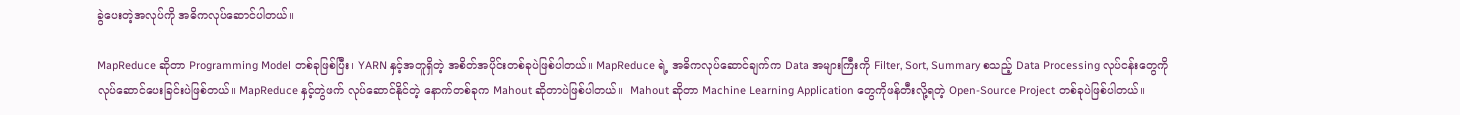ခွဲပေးတဲ့အလုပ်ကို အဓိကလုပ်ဆောင်ပါတယ်။

MapReduce ဆိုတာ Programming Model တစ်ခုဖြစ်ပြီး၊ YARN နှင့်အတူရှိတဲ့ အစိတ်အပိုင်းတစ်ခုပဲဖြစ်ပါတယ်။ MapReduce ရဲ့ အဓိကလုပ်ဆောင်ချက်က Data အများကြီးကို Filter, Sort, Summary စသည့် Data Processing လုပ်ငန်းတွေကို လုပ်ဆောင်ပေးခြင်းပဲဖြစ်တယ်။ MapReduce နှင့်တွဲဖက် လုပ်ဆောင်နိုင်တဲ့ နောက်တစ်ခုက Mahout ဆိုတာပဲဖြစ်ပါတယ်။  Mahout ဆိုတာ Machine Learning Application တွေကိုဖန်တီးလို့ရတဲ့ Open-Source Project တစ်ခုပဲဖြစ်ပါတယ်။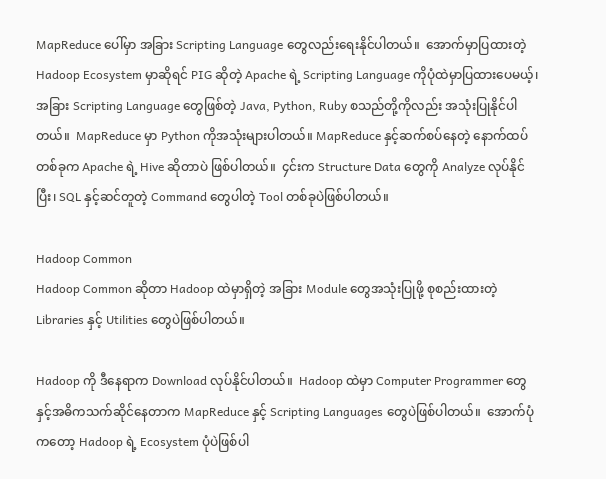MapReduce ပေါ်မှာ အခြား Scripting Language တွေလည်းရေးနိုင်ပါတယ်။  အောက်မှာပြထားတဲ့ Hadoop Ecosystem မှာဆိုရင် PIG ဆိုတဲ့ Apache ရဲ့ Scripting Language ကိုပုံထဲမှာပြထားပေမယ့်၊ အခြား Scripting Language တွေဖြစ်တဲ့ Java, Python, Ruby စသည်တို့ကိုလည်း အသုံးပြုနိုင်ပါတယ်။  MapReduce မှာ Python ကိုအသုံးများပါတယ်။ MapReduce နှင့်ဆက်စပ်နေတဲ့ နောက်ထပ်တစ်ခုက Apache ရဲ့ Hive ဆိုတာပဲ ဖြစ်ပါတယ်။  ၄င်းက Structure Data တွေကို Analyze လုပ်နိုင်ပြီး၊ SQL နှင့်ဆင်တူတဲ့ Command တွေပါတဲ့ Tool တစ်ခုပဲဖြစ်ပါတယ်။

Hadoop Common
Hadoop Common ဆိုတာ Hadoop ထဲမှာရှိတဲ့ အခြား Module တွေအသုံးပြုဖို့ စုစည်းထားတဲ့ Libraries နှင့် Utilities တွေပဲဖြစ်ပါတယ်။

Hadoop ကို ဒီနေရာက Download လုပ်နိုင်ပါတယ်။  Hadoop ထဲမှာ Computer Programmer တွေနှင့်အဓိကသက်ဆိုင်နေတာက MapReduce နှင့် Scripting Languages တွေပဲဖြစ်ပါတယ်။  အောက်ပုံကတော့ Hadoop ရဲ့ Ecosystem ပုံပဲဖြစ်ပါ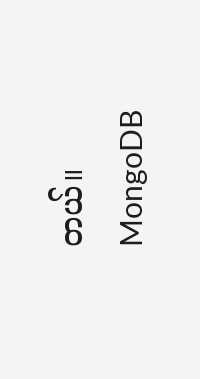တယ်။
MongoDB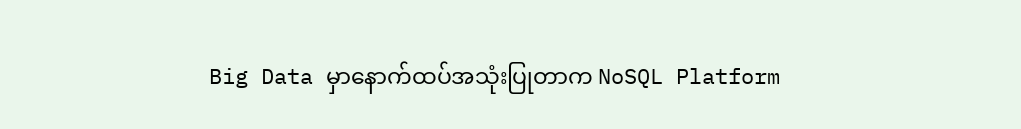Big Data မှာနောက်ထပ်အသုံးပြုတာက NoSQL Platform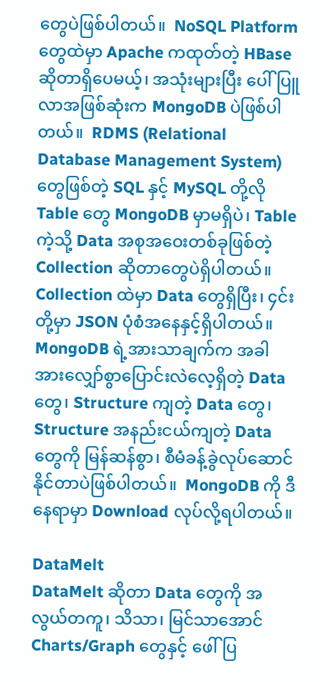တွေပဲဖြစ်ပါတယ်။  NoSQL Platform တွေထဲမှာ Apache ကထုတ်တဲ့ HBase ဆိုတာရှိပေမယ့်၊ အသုံးများပြီး ပေါ်ပြူလာအဖြစ်ဆုံးက MongoDB ပဲဖြစ်ပါတယ်။  RDMS (Relational Database Management System) တွေဖြစ်တဲ့ SQL နှင့် MySQL တို့လို Table တွေ MongoDB မှာမရှိပဲ၊ Table ကဲ့သို့ Data အစုအဝေးတစ်ခုဖြစ်တဲ့ Collection ဆိုတာတွေပဲရှိပါတယ်။ Collection ထဲမှာ Data တွေရှိပြီး၊ ၄င်းတို့မှာ JSON ပုံစံအနေနှင့်ရှိပါတယ်။  MongoDB ရဲ့အားသာချက်က အခါအားလျှော်စွာပြောင်းလဲလေ့ရှိတဲ့ Data တွေ၊ Structure ကျတဲ့ Data တွေ၊ Structure အနည်းငယ်ကျတဲ့ Data တွေကို မြန်ဆန်စွာ၊ စီမံခန့်ခွဲလုပ်ဆောင်နိုင်တာပဲဖြစ်ပါတယ်။  MongoDB ကို ဒီနေရာမှာ Download လုပ်လို့ရပါတယ်။

DataMelt
DataMelt ဆိုတာ Data တွေကို အလွယ်တကူ၊ သိသာ၊ မြင်သာအောင် Charts/Graph တွေနှင့် ဖေါ်ပြ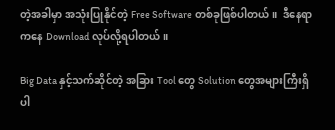တဲ့အခါမှာ အသုံးပြုနိုင်တဲ့ Free Software တစ်ခုဖြစ်ပါတယ်။  ဒီနေရာကနေ Download လုပ်လို့ရပါတယ်။

Big Data နှင့်သက်ဆိုင်တဲ့ အခြား Tool တွေ Solution တွေအများကြီးရှိပါ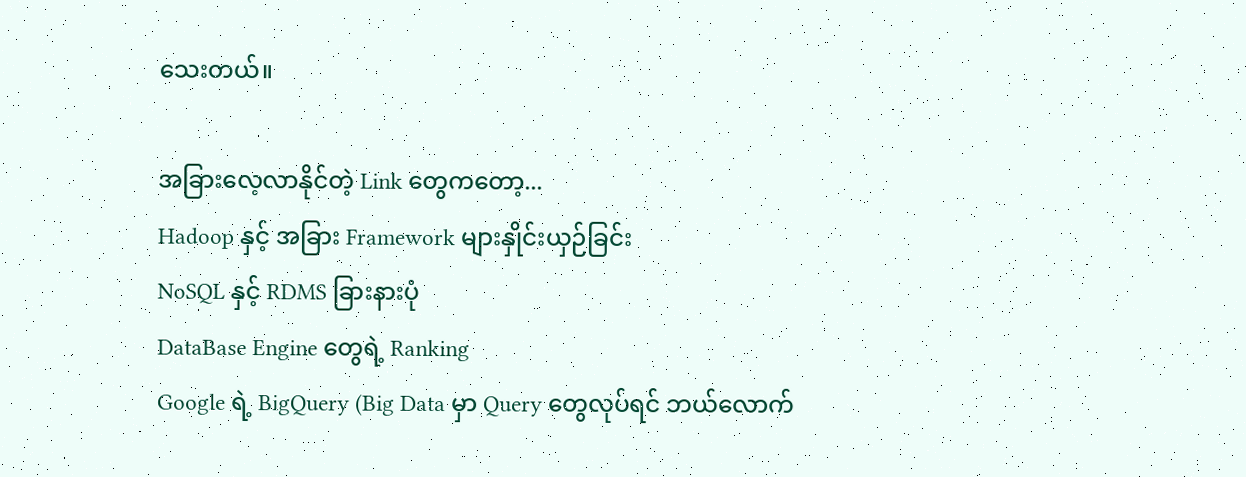သေးတယ်။

အခြားလေ့လာနိုင်တဲ့ Link တွေကတော့...
Hadoop နှင့် အခြား Framework များနှိုင်းယှဉ်ခြင်း
NoSQL နှင့် RDMS ခြားနားပုံ
DataBase Engine တွေရဲ့ Ranking
Google ရဲ့ BigQuery (Big Data မှာ Query တွေလုပ်ရင် ဘယ်လောက်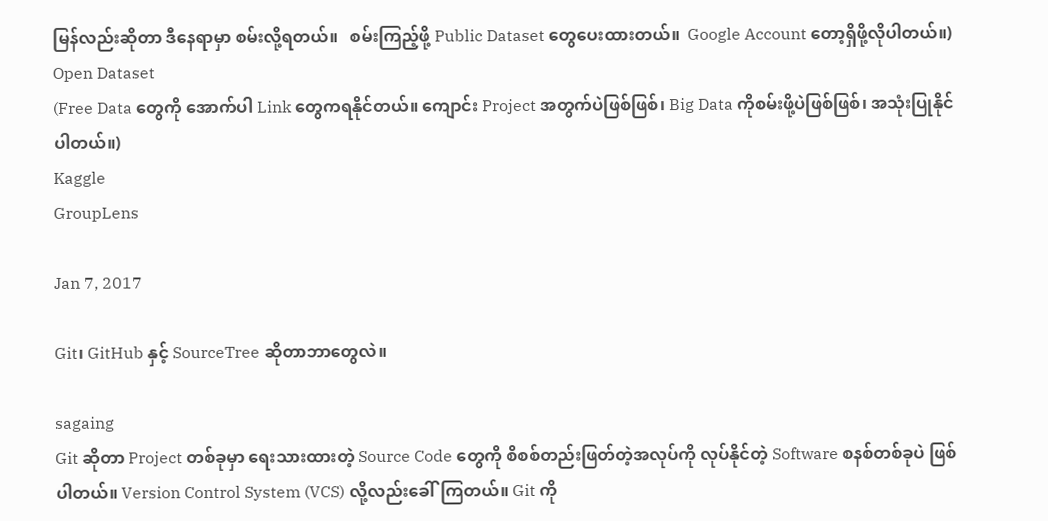မြန်လည်းဆိုတာ ဒီနေရာမှာ စမ်းလို့ရတယ်။   စမ်းကြည့်ဖို့ Public Dataset တွေပေးထားတယ်။  Google Account တော့ရှိဖို့လိုပါတယ်။)
Open Dataset
(Free Data တွေကို အောက်ပါ Link တွေကရနိုင်တယ်။ ကျောင်း Project အတွက်ပဲဖြစ်ဖြစ်၊ Big Data ကိုစမ်းဖို့ပဲဖြစ်ဖြစ်၊ အသုံးပြုနိုင်ပါတယ်။)
Kaggle
GroupLens

Jan 7, 2017

Git၊ GitHub နှင့် SourceTree ဆိုတာဘာတွေလဲ။

sagaing
Git ဆိုတာ Project တစ်ခုမှာ ရေးသားထားတဲ့ Source Code တွေကို စိစစ်တည်းဖြတ်တဲ့အလုပ်ကို လုပ်နိုင်တဲ့ Software စနစ်တစ်ခုပဲ ဖြစ်ပါတယ်။ Version Control System (VCS) လို့လည်းခေါ်ကြတယ်။ Git ကို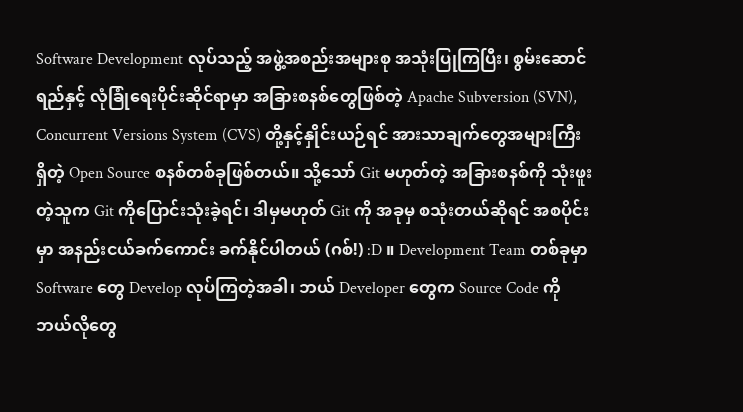Software Development လုပ်သည့် အဖွဲ့အစည်းအများစု အသုံးပြုကြပြီး၊ စွမ်းဆောင်ရည်နှင့် လုံခြုံရေးပိုင်းဆိုင်ရာမှာ အခြားစနစ်တွေဖြစ်တဲ့ Apache Subversion (SVN), Concurrent Versions System (CVS) တို့နှင့်နှိုင်းယဉ်ရင် အားသာချက်တွေအများကြီးရှိတဲ့ Open Source စနစ်တစ်ခုဖြစ်တယ်။ သို့သော် Git မဟုတ်တဲ့ အခြားစနစ်ကို သုံးဖူးတဲ့သူက Git ကိုပြောင်းသုံးခဲ့ရင်၊ ဒါမှမဟုတ် Git ကို အခုမှ စသုံးတယ်ဆိုရင် အစပိုင်းမှာ အနည်းငယ်ခက်ကောင်း ခက်နိုင်ပါတယ် (ဂစ်!) :D ။ Development Team တစ်ခုမှာ Software တွေ Develop လုပ်ကြတဲ့အခါ၊ ဘယ် Developer တွေက Source Code ကို ဘယ်လိုတွေ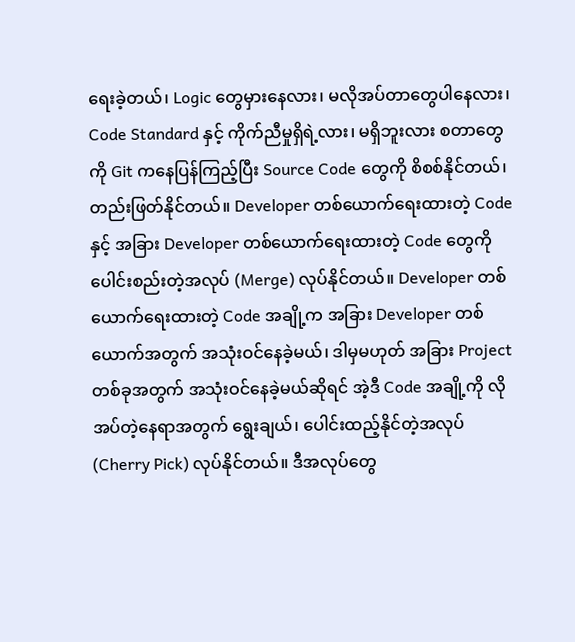ရေးခဲ့တယ်၊ Logic တွေမှားနေလား၊ မလိုအပ်တာတွေပါနေလား၊ Code Standard နှင့် ကိုက်ညီမှုရှိရဲ့လား၊ မရှိဘူးလား စတာတွေကို Git ကနေပြန်ကြည့်ပြီး Source Code တွေကို စိစစ်နိုင်တယ်၊ တည်းဖြတ်နိုင်တယ်။ Developer တစ်ယောက်ရေးထားတဲ့ Code နှင့် အခြား Developer တစ်ယောက်ရေးထားတဲ့ Code တွေကို ပေါင်းစည်းတဲ့အလုပ် (Merge) လုပ်နိုင်တယ်။ Developer တစ်ယောက်ရေးထားတဲ့ Code အချို့က အခြား Developer တစ်ယောက်အတွက် အသုံးဝင်နေခဲ့မယ်၊ ဒါမှမဟုတ် အခြား Project တစ်ခုအတွက် အသုံးဝင်နေခဲ့မယ်ဆိုရင် အဲ့ဒီ Code အချို့ကို လိုအပ်တဲ့နေရာအတွက် ရွေးချယ်၊ ပေါင်းထည့်နိုင်တဲ့အလုပ် (Cherry Pick) လုပ်နိုင်တယ်။ ဒီအလုပ်တွေ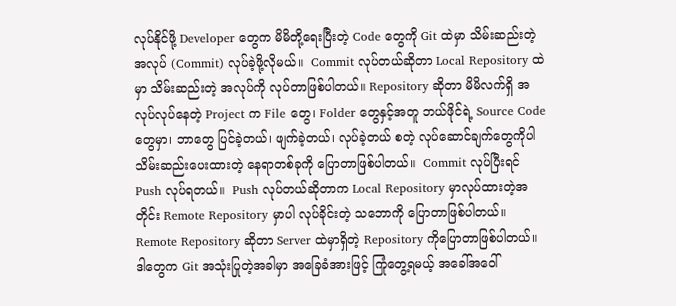လုပ်နိုင်ဖို့ Developer တွေက မိမိတို့ရေးပြီးတဲ့ Code တွေကို Git ထဲမှာ သိမ်းဆည်းတဲ့အလုပ် (Commit) လုပ်ခဲ့ဖို့လိုမယ်။  Commit လုပ်တယ်ဆိုတာ Local Repository ထဲမှာ သိမ်းဆည်းတဲ့ အလုပ်ကို လုပ်တာဖြစ်ပါတယ်။ Repository ဆိုတာ မိမိလက်ရှိ အလုပ်လုပ်နေတဲ့ Project က File တွေ၊ Folder တွေနှင့်အတူ ဘယ်ဖိုင်ရဲ့ Source Code တွေမှာ၊ ဘာတွေ ပြင်ခဲ့တယ်၊ ဖျက်ခဲ့တယ်၊ လုပ်ခဲ့တယ် စတဲ့ လုပ်ဆောင်ချက်တွေကိုပါ သိမ်းဆည်းပေးထားတဲ့ နေရာတစ်ခုကို ပြောတာဖြစ်ပါတယ်။  Commit လုပ်ပြီးရင် Push လုပ်ရတယ်။  Push လုပ်တယ်ဆိုတာက Local Repository မှာလုပ်ထားတဲ့အတိုင်း Remote Repository မှာပါ လုပ်ခိုင်းတဲ့ သဘောကို ပြောတာဖြစ်ပါတယ်။  Remote Repository ဆိုတာ Server ထဲမှာရှိတဲ့ Repository ကိုပြောတာဖြစ်ပါတယ်။ ဒါတွေက Git အသုံးပြုတဲ့အခါမှာ အခြေခံအားဖြင့် ကြုံတွေ့ရမယ့် အခေါ်အဝေါ်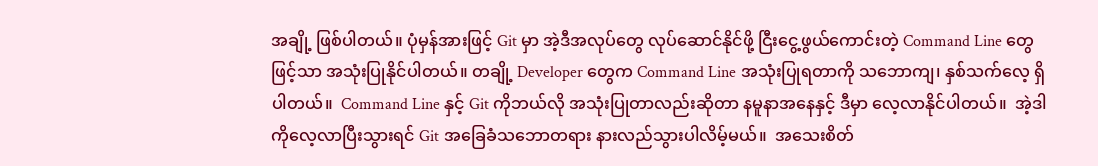အချို့ ဖြစ်ပါတယ်။ ပုံမှန်အားဖြင့် Git မှာ အဲ့ဒီအလုပ်တွေ လုပ်ဆောင်နိုင်ဖို့ ငြီးငွေ့ဖွယ်ကောင်းတဲ့ Command Line တွေဖြင့်သာ အသုံးပြုနိုင်ပါတယ်။ တချို့ Developer တွေက Command Line အသုံးပြုရတာကို သဘောကျ၊ နှစ်သက်လေ့ ရှိပါတယ်။  Command Line နှင့် Git ကိုဘယ်လို အသုံးပြုတာလည်းဆိုတာ နမူနာအနေနှင့် ဒီမှာ လေ့လာနိုင်ပါတယ်။  အဲ့ဒါကိုလေ့လာပြီးသွားရင် Git အခြေခံသဘောတရား နားလည်သွားပါလိမ့်မယ်။  အသေးစိတ်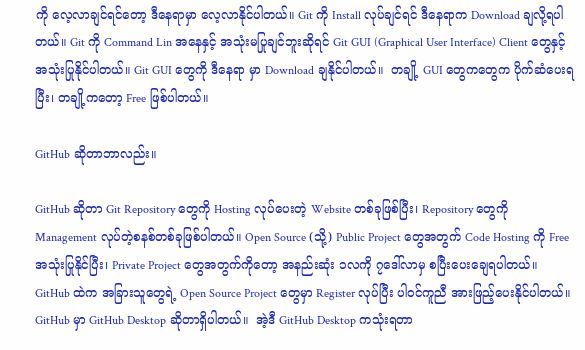ကို လေ့လာချင်ရင်တော့ ဒီနေရာမှာ လေ့လာနိုင်ပါတယ်။ Git ကို Install လုပ်ချင်ရင် ဒီနေရာက Download ချလို့ရပါတယ်။ Git ကို Command Lin အနေနှင့် အသုံးမပြုချင်ဘူးဆိုရင် Git GUI (Graphical User Interface) Client တွေနှင့် အသုံးပြုနိုင်ပါတယ်။ Git GUI တွေကို ဒီနေရာ မှာ Download ချနိုင်ပါတယ်။  တချို့ GUI တွေကတွေက ပိုက်ဆံပေးရပြီး၊ တချို့ကတော့ Free ဖြစ်ပါတယ်။

GitHub ဆိုတာဘာလည်း။

GitHub ဆိုတာ Git Repository တွေကို Hosting လုပ်ပေးတဲ့ Website တစ်ခုဖြစ်ပြီး၊ Repository တွေကို Management လုပ်တဲ့စနစ်တစ်ခုဖြစ်ပါတယ်။ Open Source (သို့) Public Project တွေအတွက် Code Hosting ကို Free အသုံးပြုနိုင်ပြီး၊ Private Project တွေအတွက်ကိုတော့ အနည်းဆုံး ၁လကို ၇ဒေါ်လာမှ စပြီးပေးချေရပါတယ်။  GitHub ထဲက အခြားသူတွေရဲ့ Open Source Project တွေမှာ Register လုပ်ပြီး ပါဝင်ကူညီ အားဖြည့်ပေးနိုင်ပါတယ်။  GitHub မှာ GitHub Desktop ဆိုတာရှိပါတယ်။  အဲ့ဒီ GitHub Desktop ကသုံးရတာ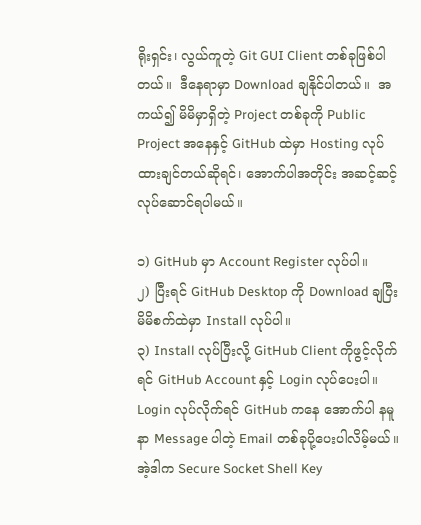ရိုးရှင်း၊ လွယ်ကူတဲ့ Git GUI Client တစ်ခုဖြစ်ပါတယ်။  ဒီနေရာမှာ Download ချနိုင်ပါတယ်။  အကယ်၍ မိမိမှာရှိတဲ့ Project တစ်ခုကို Public Project အနေနှင့် GitHub ထဲမှာ Hosting လုပ်ထားချင်တယ်ဆိုရင်၊ အောက်ပါအတိုင်း အဆင့်ဆင့် လုပ်ဆောင်ရပါမယ်။

၁) GitHub မှာ Account Register လုပ်ပါ။
၂) ပြီးရင် GitHub Desktop ကို Download ချပြီး မိမိစက်ထဲမှာ Install လုပ်ပါ။
၃) Install လုပ်ပြီးလို့ GitHub Client ကိုဖွင့်လိုက်ရင် GitHub Account နှင့် Login လုပ်ပေးပါ။  Login လုပ်လိုက်ရင် GitHub ကနေ အောက်ပါ နမူနာ Message ပါတဲ့ Email တစ်ခုပို့ပေးပါလိမ့်မယ်။  အဲ့ဒါက Secure Socket Shell Key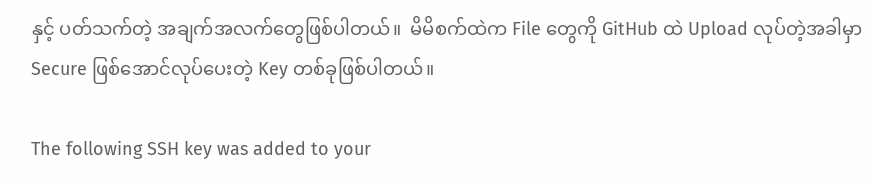နှင့် ပတ်သက်တဲ့ အချက်အလက်တွေဖြစ်ပါတယ်။  မိမိစက်ထဲက File တွေကို GitHub ထဲ Upload လုပ်တဲ့အခါမှာ Secure ဖြစ်အောင်လုပ်ပေးတဲ့ Key တစ်ခုဖြစ်ပါတယ်။

The following SSH key was added to your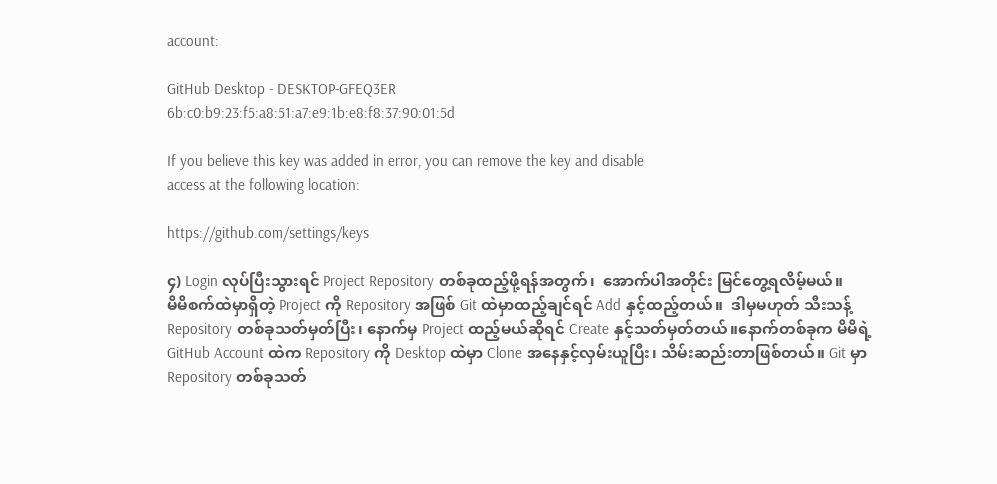account:

GitHub Desktop - DESKTOP-GFEQ3ER
6b:c0:b9:23:f5:a8:51:a7:e9:1b:e8:f8:37:90:01:5d

If you believe this key was added in error, you can remove the key and disable
access at the following location:

https://github.com/settings/keys

၄) Login လုပ်ပြီးသွားရင် Project Repository တစ်ခုထည့်ဖို့ရန်အတွက်၊  အောက်ပါအတိုင်း မြင်တွေ့ရလိမ့်မယ်။
မိမိစက်ထဲမှာရှိတဲ့ Project ကို Repository အဖြစ် Git ထဲမှာထည့်ချင်ရင် Add နှင့်ထည့်တယ်။  ဒါမှမဟုတ် သီးသန့် Repository တစ်ခုသတ်မှတ်ပြီး၊ နောက်မှ Project ထည့်မယ်ဆိုရင် Create နှင့်သတ်မှတ်တယ်။နောက်တစ်ခုက မိမိရဲ့ GitHub Account ထဲက Repository ကို Desktop ထဲမှာ Clone အနေနှင့်လှမ်းယူပြီး၊ သိမ်းဆည်းတာဖြစ်တယ်။ Git မှာ Repository တစ်ခုသတ်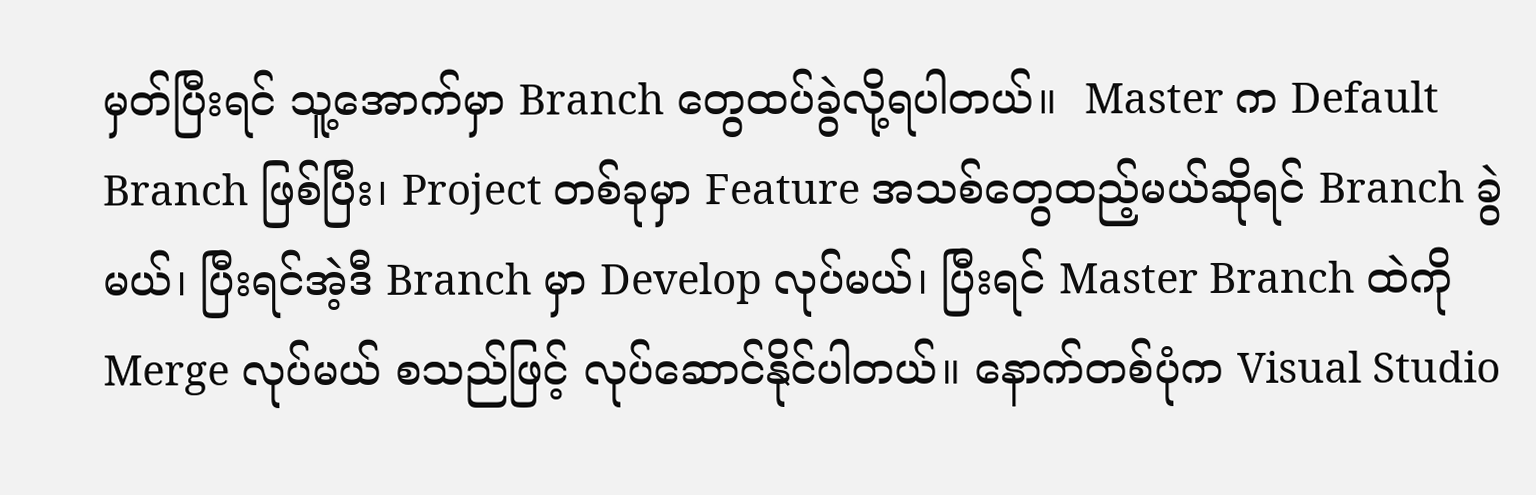မှတ်ပြီးရင် သူ့အောက်မှာ Branch တွေထပ်ခွဲလို့ရပါတယ်။  Master က Default Branch ဖြစ်ပြီး၊ Project တစ်ခုမှာ Feature အသစ်တွေထည့်မယ်ဆိုရင် Branch ခွဲမယ်၊ ပြီးရင်အဲ့ဒီ Branch မှာ Develop လုပ်မယ်၊ ပြီးရင် Master Branch ထဲကို Merge လုပ်မယ် စသည်ဖြင့် လုပ်ဆောင်နိုင်ပါတယ်။ နောက်တစ်ပုံက Visual Studio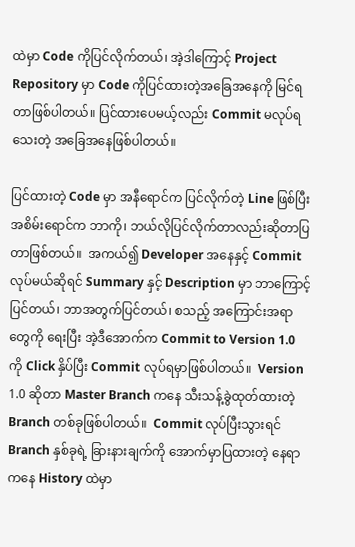ထဲမှာ Code ကိုပြင်လိုက်တယ်၊ အဲ့ဒါကြောင့် Project Repository မှာ Code ကိုပြင်ထားတဲ့အခြေအနေကို မြင်ရတာဖြစ်ပါတယ်။ ပြင်ထားပေမယ့်လည်း Commit မလုပ်ရသေးတဲ့ အခြေအနေဖြစ်ပါတယ်။

ပြင်ထားတဲ့ Code မှာ အနီရောင်က ပြင်လိုက်တဲ့ Line ဖြစ်ပြီး အစိမ်းရောင်က ဘာကို၊ ဘယ်လိုပြင်လိုက်တာလည်းဆိုတာပြတာဖြစ်တယ်။  အကယ်၍ Developer အနေနှင့် Commit လုပ်မယ်ဆိုရင် Summary နှင့် Description မှာ ဘာကြောင့်ပြင်တယ်၊ ဘာအတွက်ပြင်တယ်၊ စသည့် အကြောင်းအရာတွေကို ရေးပြီး အဲ့ဒီအောက်က Commit to Version 1.0 ကို Click နှိပ်ပြီး Commit လုပ်ရမှာဖြစ်ပါတယ်။  Version 1.0 ဆိုတာ Master Branch ကနေ သီးသန့်ခွဲထုတ်ထားတဲ့ Branch တစ်ခုဖြစ်ပါတယ်။  Commit လုပ်ပြီးသွားရင် Branch နှစ်ခုရဲ့ ခြားနားချက်ကို အောက်မှာပြထားတဲ့ နေရာကနေ History ထဲမှာ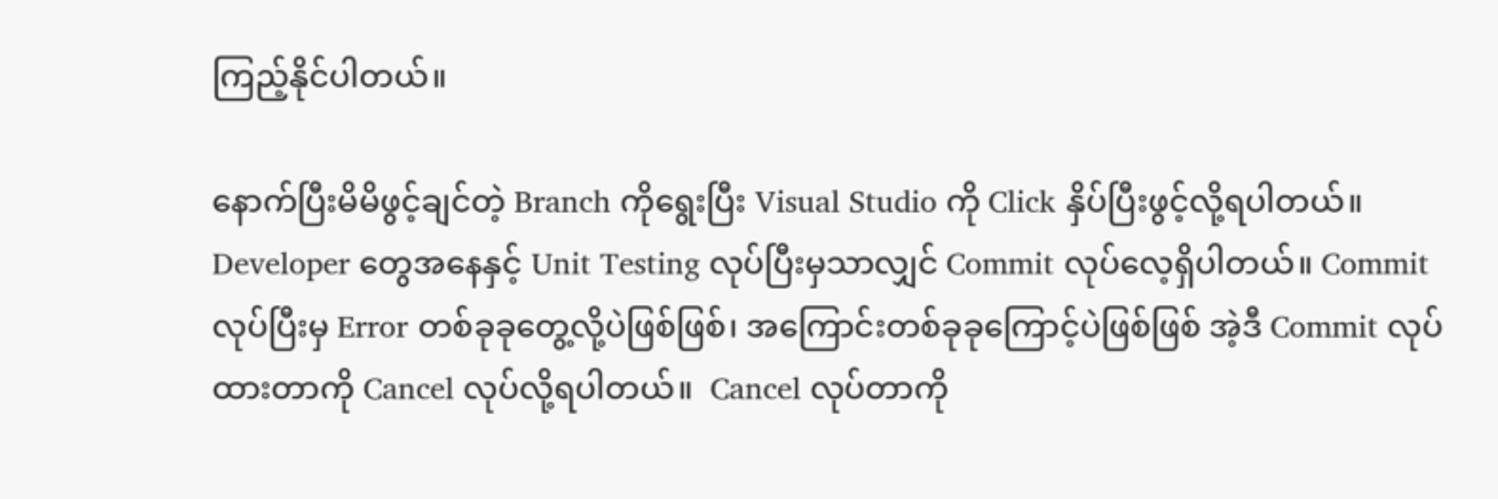ကြည့်နိုင်ပါတယ်။

နောက်ပြီးမိမိဖွင့်ချင်တဲ့ Branch ကိုရွေးပြီး Visual Studio ကို Click နှိပ်ပြီးဖွင့်လို့ရပါတယ်။ Developer တွေအနေနှင့် Unit Testing လုပ်ပြီးမှသာလျှင် Commit လုပ်လေ့ရှိပါတယ်။ Commit လုပ်ပြီးမှ Error တစ်ခုခုတွေ့လို့ပဲဖြစ်ဖြစ်၊ အကြောင်းတစ်ခုခုကြောင့်ပဲဖြစ်ဖြစ် အဲ့ဒီ Commit လုပ်ထားတာကို Cancel လုပ်လို့ရပါတယ်။  Cancel လုပ်တာကို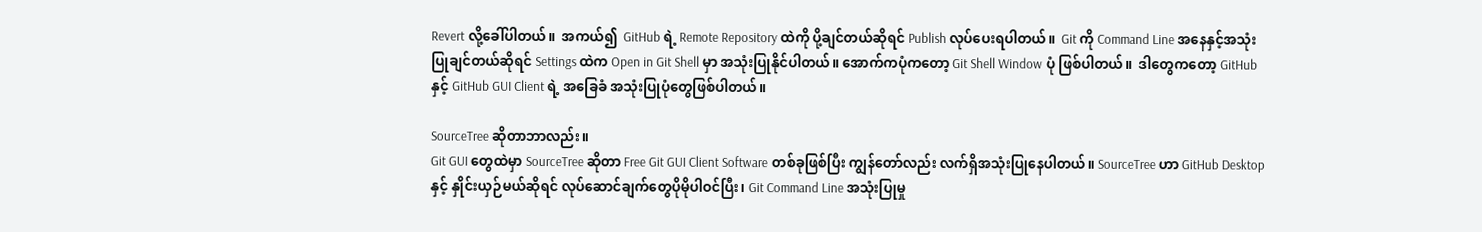Revert လို့ခေါ်ပါတယ်။  အကယ်၍  GitHub ရဲ့ Remote Repository ထဲကို ပို့ချင်တယ်ဆိုရင် Publish လုပ်ပေးရပါတယ်။  Git ကို Command Line အနေနှင့်အသုံးပြုချင်တယ်ဆိုရင် Settings ထဲက Open in Git Shell မှာ အသုံးပြုနိုင်ပါတယ်။ အောက်ကပုံကတော့ Git Shell Window ပုံ ဖြစ်ပါတယ်။  ဒါတွေကတော့ GitHub နှင့် GitHub GUI Client ရဲ့ အခြေခံ အသုံးပြုပုံတွေဖြစ်ပါတယ်။

SourceTree ဆိုတာဘာလည်း။
Git GUI တွေထဲမှာ SourceTree ဆိုတာ Free Git GUI Client Software တစ်ခုဖြစ်ပြီး ကျွန်တော်လည်း လက်ရှိအသုံးပြုနေပါတယ်။ SourceTree ဟာ GitHub Desktop နှင့် နှိုင်းယှဉ်မယ်ဆိုရင် လုပ်ဆောင်ချက်တွေပိုမိုပါဝင်ပြီး၊ Git Command Line အသုံးပြုမှု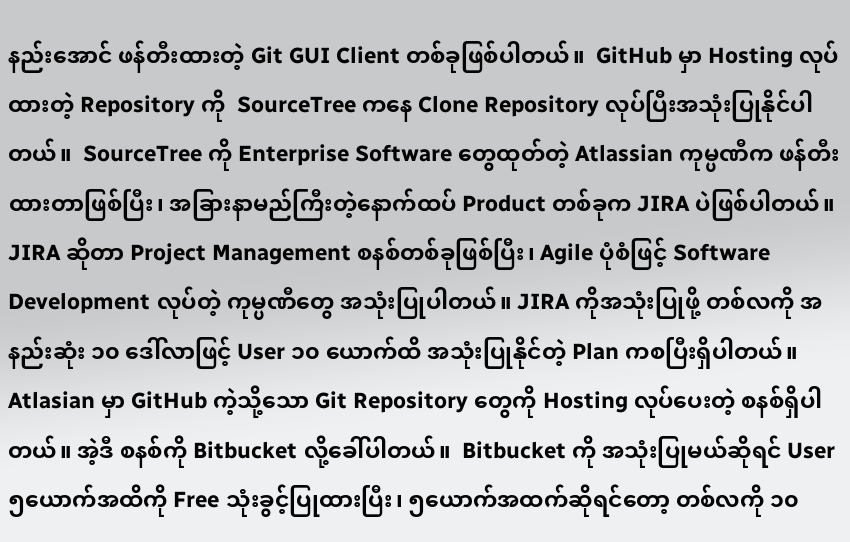နည်းအောင် ဖန်တီးထားတဲ့ Git GUI Client တစ်ခုဖြစ်ပါတယ်။  GitHub မှာ Hosting လုပ်ထားတဲ့ Repository ကို  SourceTree ကနေ Clone Repository လုပ်ပြီးအသုံးပြုနိုင်ပါတယ်။  SourceTree ကို Enterprise Software တွေထုတ်တဲ့ Atlassian ကုမ္ပဏီက ဖန်တီးထားတာဖြစ်ပြီး၊ အခြားနာမည်ကြီးတဲ့နောက်ထပ် Product တစ်ခုက JIRA ပဲဖြစ်ပါတယ်။  JIRA ဆိုတာ Project Management စနစ်တစ်ခုဖြစ်ပြီး၊ Agile ပုံစံဖြင့် Software Development လုပ်တဲ့ ကုမ္ပဏီတွေ အသုံးပြုပါတယ်။ JIRA ကိုအသုံးပြုဖို့ တစ်လကို အနည်းဆုံး ၁၀ ဒေါ်လာဖြင့် User ၁၀ ယောက်ထိ အသုံးပြုနိုင်တဲ့ Plan ကစပြီးရှိပါတယ်။  Atlasian မှာ GitHub ကဲ့သို့သော Git Repository တွေကို Hosting လုပ်ပေးတဲ့ စနစ်ရှိပါတယ်။ အဲ့ဒီ စနစ်ကို Bitbucket လို့ခေါ်ပါတယ်။  Bitbucket ကို အသုံးပြုမယ်ဆိုရင် User ၅ယောက်အထိကို Free သုံးခွင့်ပြုထားပြီး၊ ၅ယောက်အထက်ဆိုရင်တော့ တစ်လကို ၁၀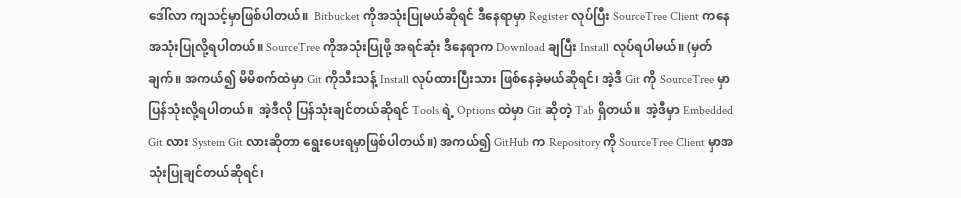ဒေါ်လာ ကျသင့်မှာဖြစ်ပါတယ်။  Bitbucket ကိုအသုံးပြုမယ်ဆိုရင် ဒီနေရာမှာ Register လုပ်ပြီး SourceTree Client ကနေအသုံးပြုလို့ရပါတယ်။ SourceTree ကိုအသုံးပြုဖို့ အရင်ဆုံး ဒီနေရာက Download ချပြီး Install လုပ်ရပါမယ်။ (မှတ်ချက်။ အကယ်၍ မိမိစက်ထဲမှာ Git ကိုသီးသန့် Install လုပ်ထားပြီးသား ဖြစ်နေခဲ့မယ်ဆိုရင်၊ အဲ့ဒီ Git ကို SourceTree မှာပြန်သုံးလို့ရပါတယ်။  အဲ့ဒီလို ပြန်သုံးချင်တယ်ဆိုရင် Tools ရဲ့ Options ထဲမှာ Git ဆိုတဲ့ Tab ရှိတယ်။  အဲ့ဒီမှာ Embedded Git လား System Git လားဆိုတာ ရွေးပေးရမှာဖြစ်ပါတယ်။) အကယ်၍ GitHub က Repository ကို SourceTree Client မှာအသုံးပြုချင်တယ်ဆိုရင်၊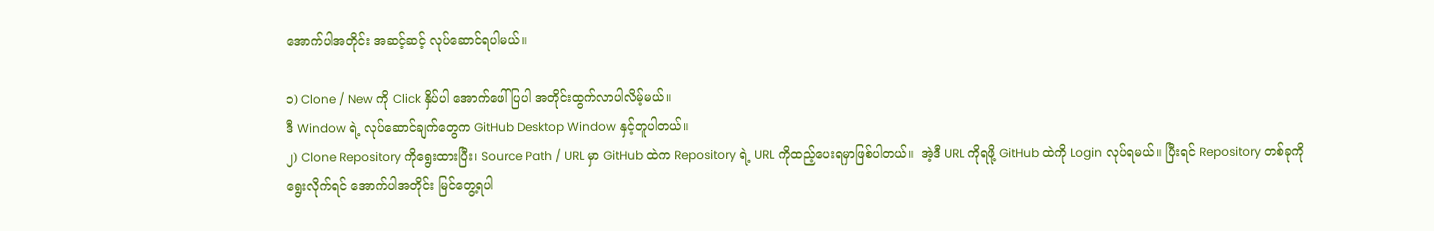အောက်ပါအတိုင်း အဆင့်ဆင့် လုပ်ဆောင်ရပါမယ်။

၁) Clone / New ကို Click နှိပ်ပါ အောက်ဖေါ်ပြပါ အတိုင်းထွက်လာပါလိမ့်မယ်။
ဒီ Window ရဲ့ လုပ်ဆောင်ချက်တွေက GitHub Desktop Window နှင့်တူပါတယ်။
၂) Clone Repository ကိုရွေးထားပြီး၊ Source Path / URL မှာ GitHub ထဲက Repository ရဲ့ URL ကိုထည့်ပေးရမှာဖြစ်ပါတယ်။  အဲ့ဒီ URL ကိုရဖို့ GitHub ထဲကို Login လုပ်ရမယ်။ ပြီးရင် Repository တစ်ခုကိုရွေးလိုက်ရင် အောက်ပါအတိုင်း မြင်တွေ့ရပါ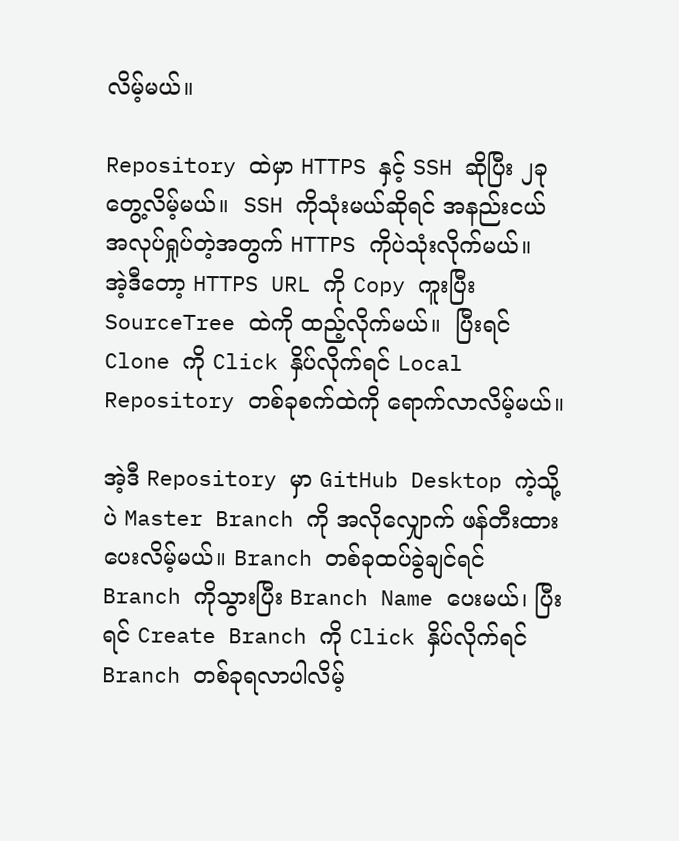လိမ့်မယ်။

Repository ထဲမှာ HTTPS နှင့် SSH ဆိုပြီး ၂ခု တွေ့လိမ့်မယ်။  SSH ကိုသုံးမယ်ဆိုရင် အနည်းငယ်အလုပ်ရှုပ်တဲ့အတွက် HTTPS ကိုပဲသုံးလိုက်မယ်။  အဲ့ဒီတော့ HTTPS URL ကို Copy ကူးပြီး SourceTree ထဲကို ထည့်လိုက်မယ်။  ပြီးရင် Clone ကို Click နှိပ်လိုက်ရင် Local Repository တစ်ခုစက်ထဲကို ရောက်လာလိမ့်မယ်။

အဲ့ဒီ Repository မှာ GitHub Desktop ကဲ့သို့ပဲ Master Branch ကို အလိုလျှောက် ဖန်တီးထားပေးလိမ့်မယ်။ Branch တစ်ခုထပ်ခွဲချင်ရင် Branch ကိုသွားပြီး Branch Name ပေးမယ်၊ ပြီးရင် Create Branch ကို Click နှိပ်လိုက်ရင် Branch တစ်ခုရလာပါလိမ့်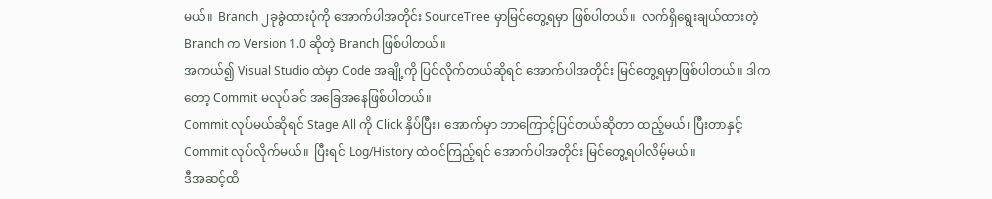မယ်။  Branch ၂ခုခွဲထားပုံကို အောက်ပါအတိုင်း SourceTree မှာမြင်တွေ့ရမှာ ဖြစ်ပါတယ်။  လက်ရှိရွေးချယ်ထားတဲ့ Branch က Version 1.0 ဆိုတဲ့ Branch ဖြစ်ပါတယ်။
အကယ်၍ Visual Studio ထဲမှာ Code အချို့ကို ပြင်လိုက်တယ်ဆိုရင် အောက်ပါအတိုင်း မြင်တွေ့ရမှာဖြစ်ပါတယ်။ ဒါကတော့ Commit မလုပ်ခင် အခြေအနေဖြစ်ပါတယ်။
Commit လုပ်မယ်ဆိုရင် Stage All ကို Click နှိပ်ပြီး၊ အောက်မှာ ဘာကြောင့်ပြင်တယ်ဆိုတာ ထည့်မယ်၊ ပြီးတာနှင့် Commit လုပ်လိုက်မယ်။  ပြီးရင် Log/History ထဲဝင်ကြည့်ရင် အောက်ပါအတိုင်း မြင်တွေ့ရပါလိမ့်မယ်။
ဒီအဆင့်ထိ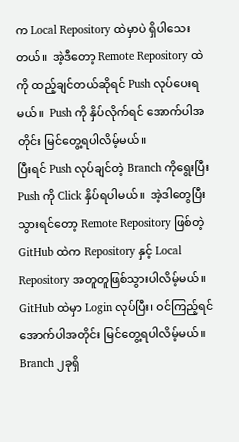က Local Repository ထဲမှာပဲ ရှိပါသေးတယ်။  အဲ့ဒီတော့ Remote Repository ထဲကို ထည့်ချင်တယ်ဆိုရင် Push လုပ်ပေးရမယ်။  Push ကို နှိပ်လိုက်ရင် အောက်ပါအတိုင်း မြင်တွေ့ရပါလိမ့်မယ်။
ပြီးရင် Push လုပ်ချင်တဲ့ Branch ကိုရွေးပြီး Push ကို Click နှိပ်ရပါမယ်။  အဲ့ဒါတွေပြီးသွားရင်တော့ Remote Repository ဖြစ်တဲ့ GitHub ထဲက Repository နှင့် Local Repository အတူတူဖြစ်သွားပါလိမ့်မယ်။ GitHub ထဲမှာ Login လုပ်ပြီး၊ ဝင်ကြည့်ရင် အောက်ပါအတိုင်း မြင်တွေ့ရပါလိမ့်မယ်။
Branch ၂ခုရှိ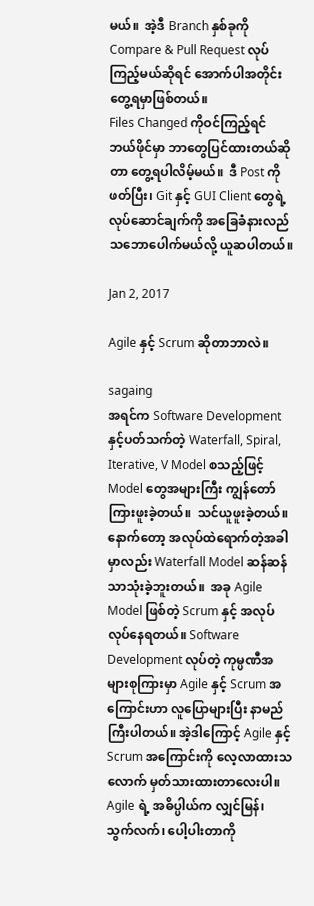မယ်။  အဲ့ဒီ Branch နှစ်ခုကို Compare & Pull Request လုပ်ကြည့်မယ်ဆိုရင် အောက်ပါအတိုင်း တွေ့ရမှာဖြစ်တယ်။
Files Changed ကိုဝင်ကြည့်ရင် ဘယ်ဖိုင်မှာ ဘာတွေပြင်ထားတယ်ဆိုတာ တွေ့ရပါလိမ့်မယ်။  ဒီ Post ကိုဖတ်ပြီး၊ Git နှင့် GUI Client တွေရဲ့ လုပ်ဆောင်ချက်ကို အခြေခံနားလည်သဘောပေါက်မယ်လို့ ယူဆပါတယ်။

Jan 2, 2017

Agile နှင့် Scrum ဆိုတာဘာလဲ။

sagaing
အရင်က Software Development နှင့်ပတ်သက်တဲ့ Waterfall, Spiral, Iterative, V Model စသည့်ဖြင့် Model တွေအများကြီး ကျွန်တော်ကြားဖူးခဲ့တယ်။  သင်ယူဖူးခဲ့တယ်။  နောက်တော့ အလုပ်ထဲရောက်တဲ့အခါမှာလည်း Waterfall Model ဆန်ဆန်သာသုံးခဲ့ဘူးတယ်။  အခု Agile Model ဖြစ်တဲ့ Scrum နှင့် အလုပ်လုပ်နေရတယ်။ Software Development လုပ်တဲ့ ကုမ္ပဏီအများစုကြားမှာ Agile နှင့် Scrum အကြောင်းဟာ လူပြောများပြီး နာမည်ကြီးပါတယ်။ အဲ့ဒါကြောင့် Agile နှင့် Scrum အကြောင်းကို လေ့လာထားသလောက် မှတ်သားထားတာလေးပါ။ Agile ရဲ့ အဓိပ္ပါယ်က လျှင်မြန်၊ သွက်လက်၊ ပေါ့ပါးတာကို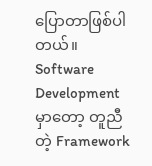ပြောတာဖြစ်ပါတယ်။ Software Development မှာတော့ တူညီတဲ့ Framework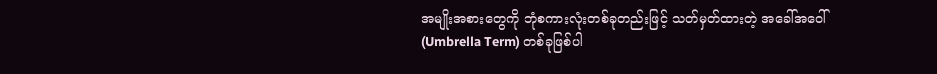အမျိုးအစားတွေကို ဘုံစကားလုံးတစ်ခုတည်းဖြင့် သတ်မှတ်ထားတဲ့ အခေါ်အဝေါ် (Umbrella Term) တစ်ခုဖြစ်ပါ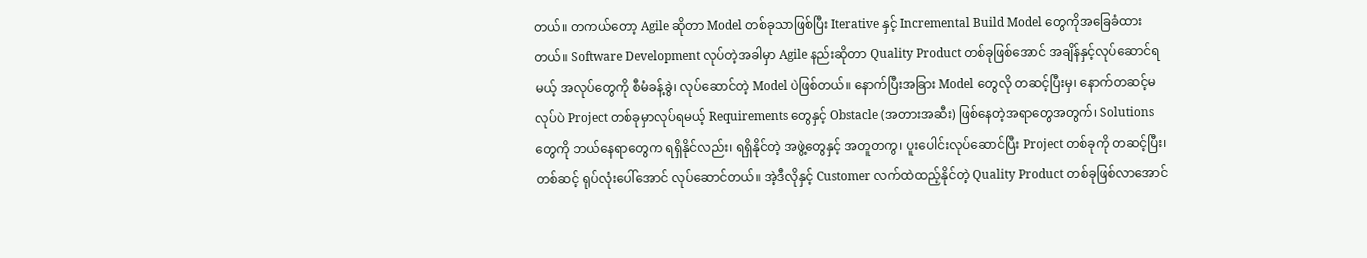တယ်။ တကယ်တော့ Agile ဆိုတာ Model တစ်ခုသာဖြစ်ပြီး Iterative နှင့် Incremental Build Model တွေကိုအခြေခံထားတယ်။ Software Development လုပ်တဲ့အခါမှာ Agile နည်းဆိုတာ Quality Product တစ်ခုဖြစ်အောင် အချိန်နှင့်လုပ်ဆောင်ရမယ့် အလုပ်တွေကို စီမံခန့်ခွဲ၊ လုပ်ဆောင်တဲ့ Model ပဲဖြစ်တယ်။ နောက်ပြီးအခြား Model တွေလို တဆင့်ပြီးမှ၊ နောက်တဆင့်မလုပ်ပဲ Project တစ်ခုမှာလုပ်ရမယ့် Requirements တွေနှင့် Obstacle (အတားအဆီး) ဖြစ်နေတဲ့အရာတွေအတွက်၊ Solutions တွေကို ဘယ်နေရာတွေက ရရှိနိုင်လည်း၊ ရရှိနိုင်တဲ့ အဖွဲ့တွေနှင့် အတူတကွ၊ ပူးပေါင်းလုပ်ဆောင်ပြီး Project တစ်ခုကို တဆင့်ပြီး၊ တစ်ဆင့် ရုပ်လုံးပေါ်အောင် လုပ်ဆောင်တယ်။ အဲ့ဒီလိုနှင့် Customer လက်ထဲထည့်နိုင်တဲ့ Quality Product တစ်ခုဖြစ်လာအောင်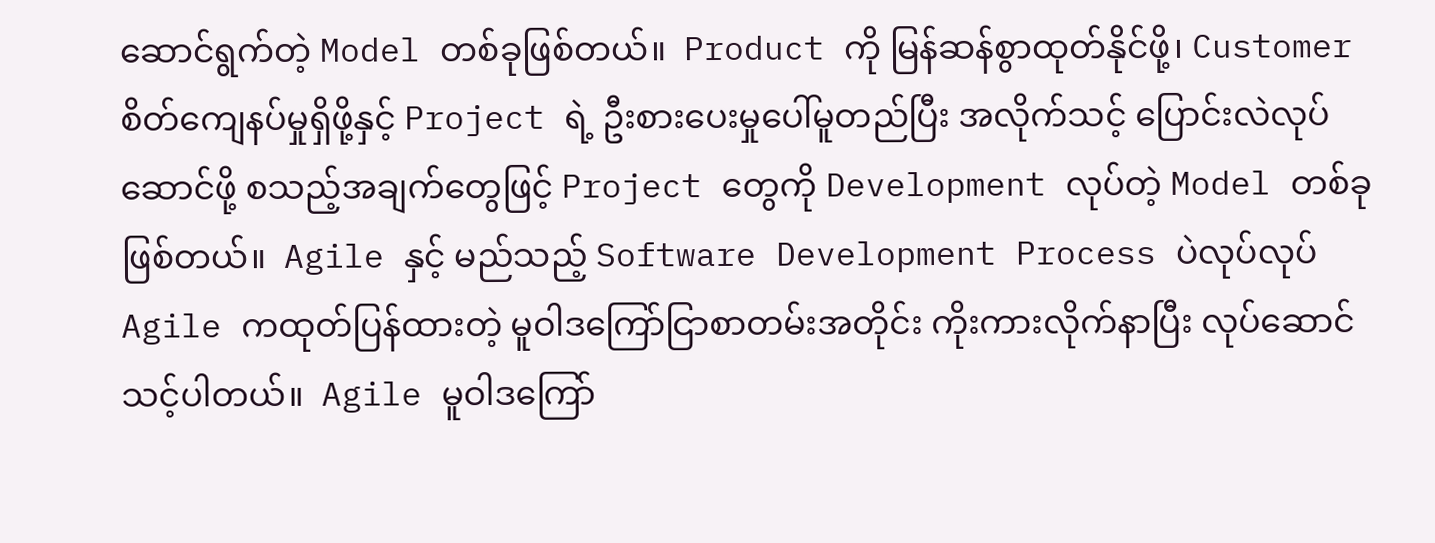ဆောင်ရွက်တဲ့ Model တစ်ခုဖြစ်တယ်။  Product ကို မြန်ဆန်စွာထုတ်နိုင်ဖို့၊ Customer စိတ်ကျေနပ်မှုရှိဖို့နှင့် Project ရဲ့ ဦးစားပေးမှုပေါ်မူတည်ပြီး အလိုက်သင့် ပြောင်းလဲလုပ်ဆောင်ဖို့ စသည့်အချက်တွေဖြင့် Project တွေကို Development လုပ်တဲ့ Model တစ်ခုဖြစ်တယ်။  Agile နှင့် မည်သည့် Software Development Process ပဲလုပ်လုပ် Agile ကထုတ်ပြန်ထားတဲ့ မူဝါဒကြော်ငြာစာတမ်းအတိုင်း ကိုးကားလိုက်နာပြီး လုပ်ဆောင်သင့်ပါတယ်။  Agile မူဝါဒကြော်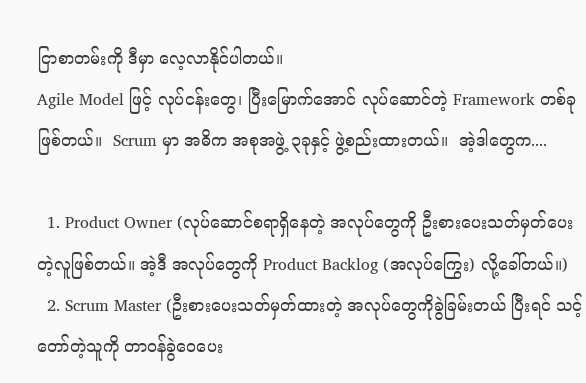ငြာစာတမ်းကို ဒီမှာ လေ့လာနိုင်ပါတယ်။
Agile Model ဖြင့် လုပ်ငန်းတွေ၊ ပြီးမြောက်အောင် လုပ်ဆောင်တဲ့ Framework တစ်ခုဖြစ်တယ်။  Scrum မှာ အဓိက အစုအဖွဲ့ ၃ခုနှင့် ဖွဲ့စည်းထားတယ်။  အဲ့ဒါတွေက....

  1. Product Owner (လုပ်ဆောင်စရာရှိနေတဲ့ အလုပ်တွေကို ဦးစားပေးသတ်မှတ်ပေးတဲ့လူဖြစ်တယ်။ အဲ့ဒီ အလုပ်တွေကို Product Backlog (အလုပ်ကြွေး) လို့ခေါ်တယ်။)
  2. Scrum Master (ဦးစားပေးသတ်မှတ်ထားတဲ့ အလုပ်တွေကိုခွဲခြမ်းတယ် ပြီးရင် သင့်တော်တဲ့သူကို တာဝန်ခွဲဝေပေး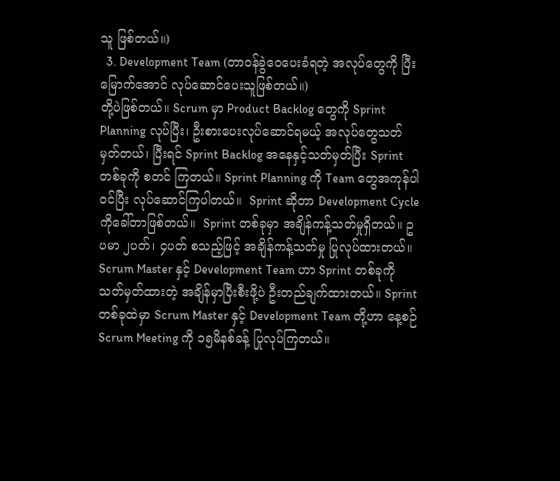သူ ဖြစ်တယ်။)
  3. Development Team (တာဝန်ခွဲဝေပေးခံရတဲ့ အလုပ်တွေကို ပြီးမြောက်အောင် လုပ်ဆောင်ပေးသူဖြစ်တယ်။)
တို့ပဲဖြစ်တယ်။ Scrum မှာ Product Backlog တွေကို Sprint Planning လုပ်ပြီး၊ ဦးစားပေးလုပ်ဆောင်ရမယ့် အလုပ်တွေသတ်မှတ်တယ်၊ ပြီးရင် Sprint Backlog အနေနှင့်သတ်မှတ်ပြီး Sprint တစ်ခုကို စတင် ကြတယ်။ Sprint Planning ကို Team တွေအကုန်ပါဝင်ပြီး လုပ်ဆောင်ကြပါတယ်။  Sprint ဆိုတာ Development Cycle ကိုခေါ်တာဖြစ်တယ်။  Sprint တစ်ခုမှာ အချိန်ကန့်သတ်မှုရှိတယ်။ ဥပမာ ၂ပတ်၊ ၄ပတ် စသည့်ဖြင့် အချိန်ကန့်သတ်မှု ပြုလုပ်ထားတယ်။ Scrum Master နှင့် Development Team ဟာ Sprint တစ်ခုကို သတ်မှတ်ထားတဲ့ အချိန်မှာပြီးစီးဖို့ပဲ ဦးတည်ချက်ထားတယ်။ Sprint တစ်ခုထဲမှာ Scrum Master နှင့် Development Team တို့ဟာ နေ့စဉ် Scrum Meeting ကို ၁၅မိနစ်ခန့် ပြုလုပ်ကြတယ်။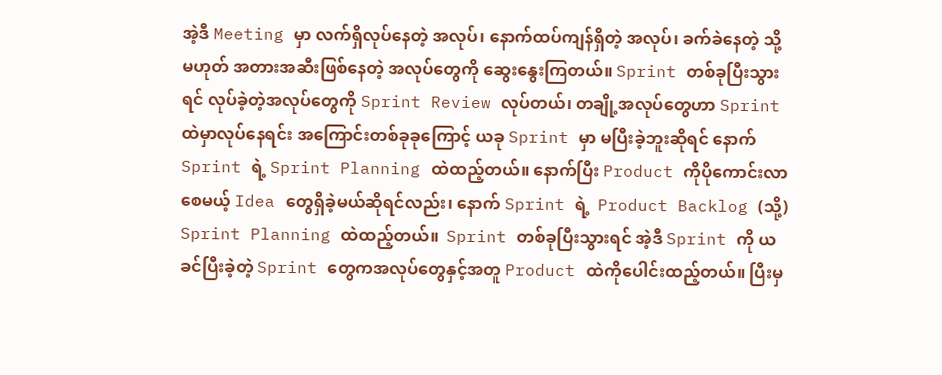အဲ့ဒီ Meeting မှာ လက်ရှိလုပ်နေတဲ့ အလုပ်၊ နောက်ထပ်ကျန်ရှိတဲ့ အလုပ်၊ ခက်ခဲနေတဲ့ သို့မဟုတ် အတားအဆီးဖြစ်နေတဲ့ အလုပ်တွေကို ဆွေးနွေးကြတယ်။ Sprint တစ်ခုပြီးသွားရင် လုပ်ခဲ့တဲ့အလုပ်တွေကို Sprint Review လုပ်တယ်၊ တချို့အလုပ်တွေဟာ Sprint ထဲမှာလုပ်နေရင်း အကြောင်းတစ်ခုခုကြောင့် ယခု Sprint မှာ မပြီးခဲ့ဘူးဆိုရင် နောက် Sprint ရဲ့ Sprint Planning ထဲထည့်တယ်။ နောက်ပြီး Product ကိုပိုကောင်းလာစေမယ့် Idea တွေရှိခဲ့မယ်ဆိုရင်လည်း၊ နောက် Sprint ရဲ့  Product Backlog (သို့) Sprint Planning ထဲထည့်တယ်။  Sprint တစ်ခုပြီးသွားရင် အဲ့ဒီ Sprint ကို ယခင်ပြီးခဲ့တဲ့ Sprint တွေကအလုပ်တွေနှင့်အတူ Product ထဲကိုပေါင်းထည့်တယ်။ ပြီးမှ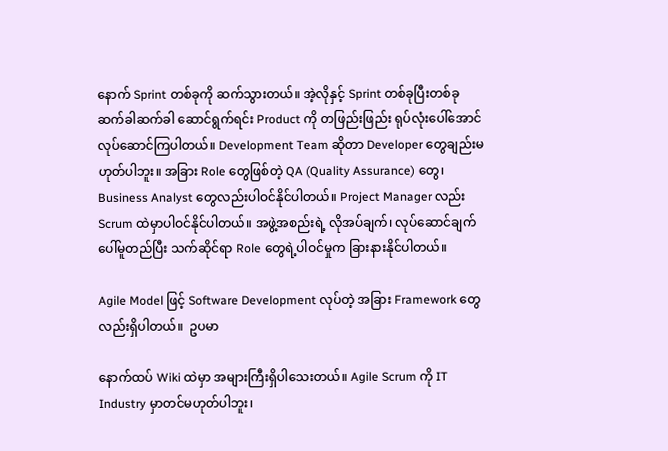နောက် Sprint တစ်ခုကို ဆက်သွားတယ်။ အဲ့လိုနှင့် Sprint တစ်ခုပြီးတစ်ခု ဆက်ခါဆက်ခါ ဆောင်ရွက်ရင်း Product ကို တဖြည်းဖြည်း ရုပ်လုံးပေါ်အောင် လုပ်ဆောင်ကြပါတယ်။ Development Team ဆိုတာ Developer တွေချည်းမဟုတ်ပါဘူး။ အခြား Role တွေဖြစ်တဲ့ QA (Quality Assurance) တွေ၊ Business Analyst တွေလည်းပါဝင်နိုင်ပါတယ်။ Project Manager လည်း Scrum ထဲမှာပါဝင်နိုင်ပါတယ်။ အဖွဲ့အစည်းရဲ့ လိုအပ်ချက်၊ လုပ်ဆောင်ချက်ပေါ်မူတည်ပြီး သက်ဆိုင်ရာ Role တွေရဲ့ပါဝင်မှုက ခြားနားနိုင်ပါတယ်။

Agile Model ဖြင့် Software Development လုပ်တဲ့ အခြား Framework တွေလည်းရှိပါတယ်။  ဥပမာ

နောက်ထပ် Wiki ထဲမှာ အများကြီးရှိပါသေးတယ်။ Agile Scrum ကို IT Industry မှာတင်မဟုတ်ပါဘူး၊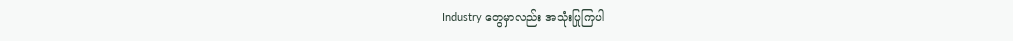Industry တွေမှာလည်း အသုံးပြုကြပါ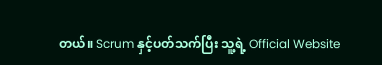တယ်။ Scrum နှင့်ပတ်သက်ပြီး သူ့ရဲ့ Official Website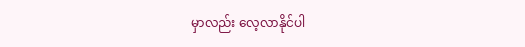မှာလည်း လေ့လာနိုင်ပါ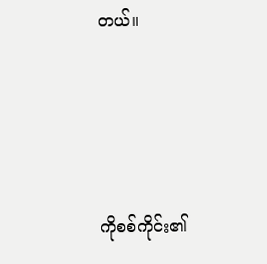တယ်။




ကိုစစ်ကိုင်း၏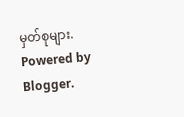မှတ်စုများ. Powered by Blogger.